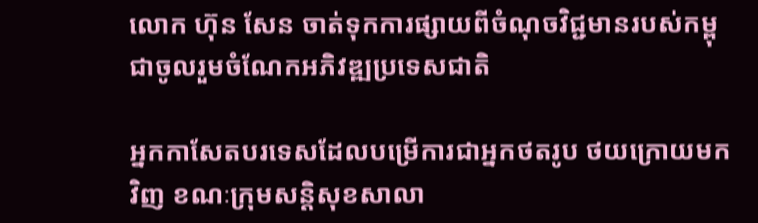លោក ហ៊ុន សែន ចាត់ទុកការផ្សាយពីចំណុចវិជ្ជមានរបស់កម្ពុជាចូលរួមចំណែកអភិវឌ្ឍប្រទេសជាតិ

អ្នកកាសែតបរទេសដែលបម្រើការជាអ្នកថតរូប ថយក្រោយមកវិញ ខណៈក្រុមសន្តិសុខសាលា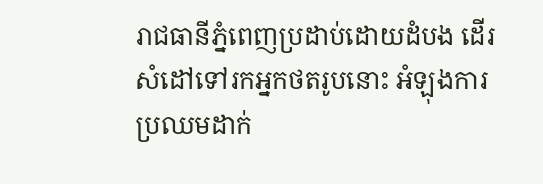រាជធានីភ្នំពេញប្រដាប់ដោយដំបង ដើរសំដៅទៅរកអ្នកថតរូបនោះ អំឡុងការប្រឈមដាក់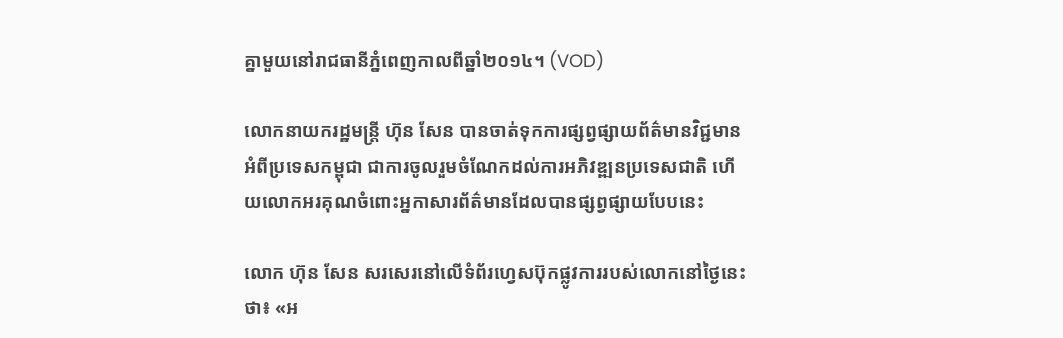គ្នាមួយនៅរាជធានីភ្នំពេញកាលពីឆ្នាំ២០១៤។ (VOD)

លោកនាយករដ្ឋមន្ត្រី ហ៊ុន សែន បានចាត់ទុកការផ្សព្វផ្សាយព័ត៌មានវិជ្ជមានអំពីប្រទេសកម្ពុជា ជាការចូលរួមចំណែកដល់ការអភិវឌ្ឍនប្រទេសជាតិ ហើយលោកអរគុណចំពោះអ្នកាសារព័ត៌មានដែលបានផ្សព្វផ្សាយបែបនេះ

លោក ហ៊ុន សែន សរសេរនៅលើទំព័រហ្វេសប៊ុកផ្លូវការរបស់លោកនៅថ្ងៃនេះថា៖ «អ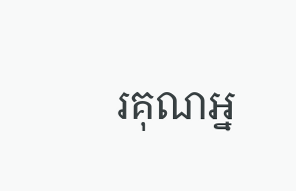រគុណអ្ន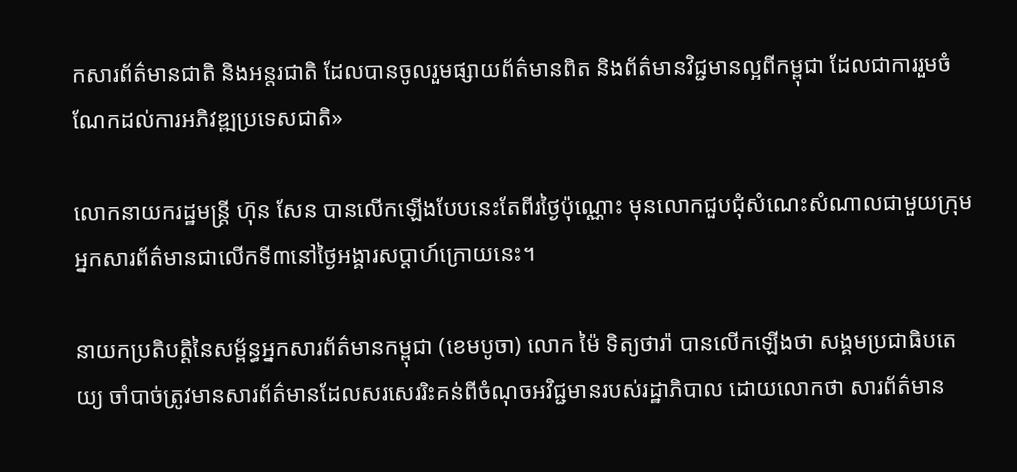កសារព័ត៌មានជាតិ និងអន្តរជាតិ ដែលបានចូលរួមផ្សាយព័ត៌មានពិត និងព័ត៌មានវិជ្ជមានល្អពីកម្ពុជា ដែលជាការរួមចំណែកដល់ការអភិវឌ្ឍប្រទេសជាតិ»

លោកនាយករដ្ឋមន្ត្រី ហ៊ុន សែន បានលើកឡើងបែបនេះតែពីរថ្ងៃប៉ុណ្ណោះ មុនលោកជួបជុំសំណេះសំណាលជាមួយក្រុមអ្នកសារព័ត៌មានជាលើកទី៣នៅថ្ងៃអង្គារសប្ដាហ៍ក្រោយនេះ។

នាយកប្រតិបត្តិនៃសម្ព័ន្ធអ្នកសារព័ត៌មានកម្ពុជា (ខេមបូចា) លោក ម៉ៃ ទិត្យថារ៉ា បានលើកឡើងថា សង្គមប្រជាធិបតេយ្យ ចាំបាច់ត្រូវមានសារព័ត៌មានដែលសរសេររិះគន់ពីចំណុចអវិជ្ជមានរបស់រដ្ឋាភិបាល ដោយលោកថា សារព័ត៌មាន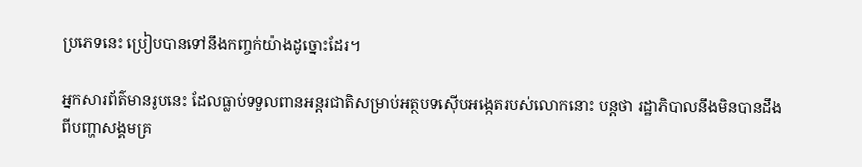ប្រភេទនេះ ប្រៀបបានទៅនឹងកញ្ចក់យ៉ាងដូច្នោះដែរ។

អ្នកសារព័ត៌មានរូបនេះ ដែលធ្លាប់ទទួលពានអន្តរជាតិសម្រាប់អត្ថបទស៊ើបអង្កេតរបស់លោកនោះ បន្តថា រដ្ឋាភិបាលនឹងមិនបានដឹងពីបញ្ហាសង្គមគ្រ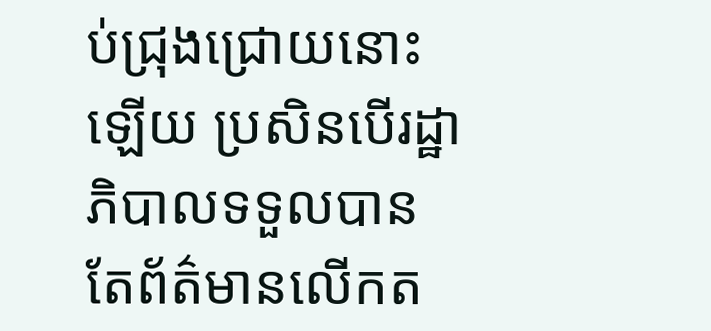ប់ជ្រុងជ្រោយនោះឡើយ ប្រសិនបើរដ្ឋាភិបាលទទួលបានតែព័ត៌មានលើកត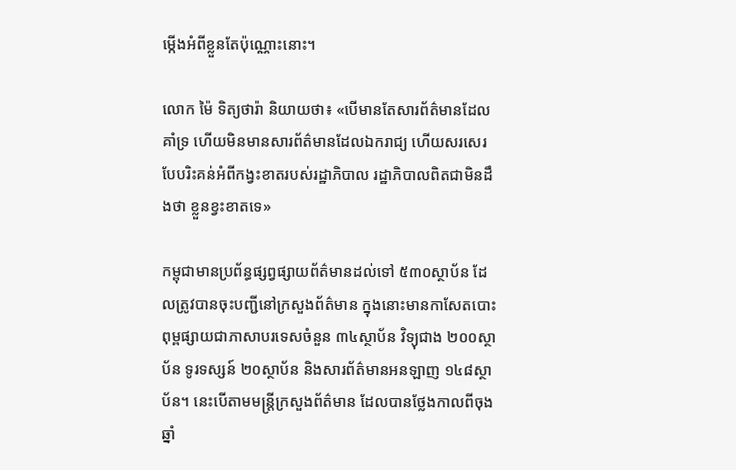ម្កើងអំពីខ្លួនតែប៉ុណ្ណោះនោះ។

លោក ម៉ៃ ទិត្យថារ៉ា និយាយថា៖ «បើមានតែសារព័ត៌មានដែលគាំទ្រ ហើយមិនមានសារព័ត៌មានដែលឯករាជ្យ ហើយសរសេរបែបរិះគន់អំពីកង្វះខាតរបស់រដ្ឋាភិបាល រដ្ឋាភិបាលពិតជាមិនដឹងថា ខ្លួនខ្វះខាតទេ»

កម្ពុជាមានប្រព័ន្ធផ្សព្វផ្សាយព័ត៌មានដល់ទៅ ៥៣០ស្ថាប័ន ដែលត្រូវបានចុះបញ្ជីនៅក្រសួងព័ត៌មាន ក្នុងនោះមានកាសែតបោះពុម្ពផ្សាយជាភាសាបរទេសចំនួន ៣៤ស្ថាប័ន វិទ្យុជាង ២០០ស្ថាប័ន ទូរទស្សន៍ ២០ស្ថាប័ន និងសារព័ត៌មានអនឡាញ ១៤៨ស្ថាប័ន។ នេះបើតាមមន្ត្រីក្រសួងព័ត៌មាន ដែលបានថ្លែងកាលពីចុងឆ្នាំ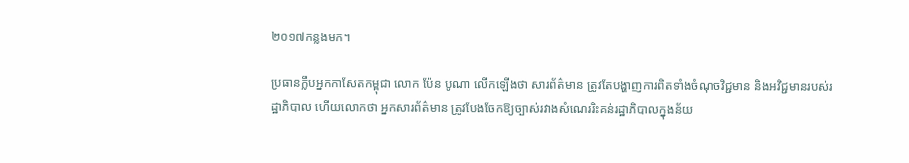២០១៧កន្លងមក។

ប្រធានក្លឹបអ្នកកាសែតកម្ពុជា លោក ប៉ែន បូណា លើកឡើងថា សារព័ត៌មាន ត្រូវតែបង្ហាញការពិតទាំងចំណុចវិជ្ជមាន និងអវិជ្ជមានរបស់រដ្ឋាភិបាល ហើយលោកថា អ្នកសារព័ត៌មាន ត្រូវបែងចែកឱ្យច្បាស់រវាងសំណេររិះគន់រដ្ឋាភិបាលក្នុងន័យ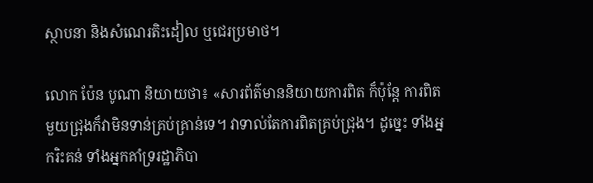ស្ថាបនា និងសំណេរតិះដៀល ឬជេរប្រមាថ។

លោក ប៉ែន បូណា និយាយថា៖ «សារព័ត៌មាននិយាយការពិត ក៏ប៉ុន្តែ ការពិតមួយជ្រុងក៏វាមិនទាន់គ្រប់គ្រាន់ទេ។ វាទាល់តែការពិតគ្រប់ជ្រុង។ ដូច្នេះ ទាំងអ្នករិះគន់ ទាំងអ្នកគាំទ្ររដ្ឋាភិបា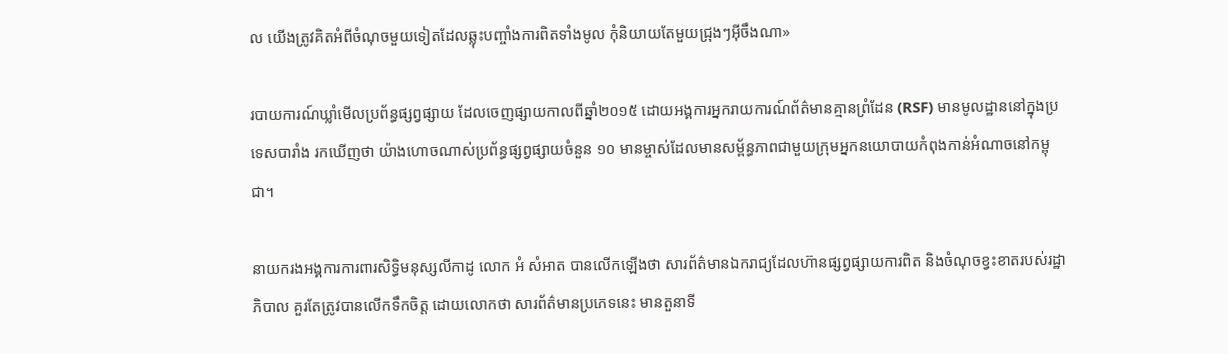ល យើងត្រូវគិតអំពីចំណុចមួយទៀតដែលឆ្លុះបញ្ចាំងការពិតទាំងមូល កុំនិយាយតែមួយជ្រុងៗអ៊ីចឹងណា»

របាយការណ៍ឃ្លាំមើលប្រព័ន្ធផ្សព្វផ្សាយ ដែលចេញផ្សាយកាលពីឆ្នាំ២០១៥ ដោយអង្គការអ្នករាយការណ៍ព័ត៌មានគ្មានព្រំដែន (RSF) មានមូលដ្ឋាននៅក្នុងប្រទេសបារាំង រកឃើញថា យ៉ាងហោចណាស់ប្រព័ន្ធផ្សព្វផ្សាយចំនួន ១០ មានម្ចាស់ដែលមានសម្ព័ន្ធភាពជាមួយក្រុមអ្នកនយោបាយកំពុងកាន់អំណាចនៅកម្ពុជា។

នាយករងអង្គការការពារសិទ្ធិមនុស្សលីកាដូ លោក អំ សំអាត បានលើកឡើងថា សារព័ត៌មានឯករាជ្យដែលហ៊ានផ្សព្វផ្សាយការពិត និងចំណុចខ្វះខាតរបស់រដ្ឋាភិបាល គួរតែត្រូវបានលើកទឹកចិត្ត ដោយលោកថា សារព័ត៌មានប្រភេទនេះ មានតួនាទី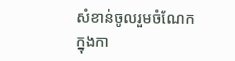សំខាន់ចូលរួមចំណែកក្នុងកា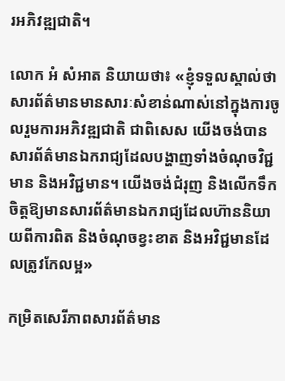រអភិវឌ្ឍជាតិ។

លោក អំ សំអាត និយាយថា៖ «ខ្ញុំទទួលស្គាល់ថា សារព័ត៌មានមានសារៈសំខាន់ណាស់នៅក្នុងការចូលរួមការអភិវឌ្ឍជាតិ ជាពិសេស យើងចង់បានសារព័ត៌មានឯករាជ្យដែលបង្ហាញទាំងចំណុចវិជ្ជមាន និងអវិជ្ជមាន។ យើងចង់ជំរុញ និងលើកទឹកចិត្តឱ្យមានសារព័ត៌មានឯករាជ្យដែលហ៊ាននិយាយពីការពិត និងចំណុចខ្វះខាត និងអវិជ្ជមានដែលត្រូវកែលម្អ»

កម្រិតសេរីភាពសារព័ត៌មាន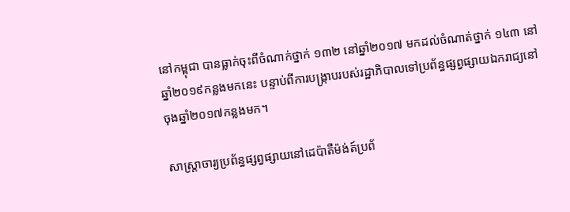នៅកម្ពុជា បានធ្លាក់ចុះពីចំណាក់ថ្នាក់ ១៣២ នៅឆ្នាំ២០១៧ មកដល់ចំណាត់ថ្នាក់ ១៤៣ នៅឆ្នាំ២០១៩កន្លងមកនេះ បន្ទាប់ពីការបង្ក្រាបរបស់រដ្ឋាភិបាលទៅប្រព័ន្ធផ្សព្វផ្សាយឯករាជ្យនៅចុងឆ្នាំ២០១៧កន្លងមក។

សាស្ត្រាចារ្យប្រព័ន្ធផ្សព្វផ្សាយនៅដេប៉ាតឺម៉ង់ត៍ប្រព័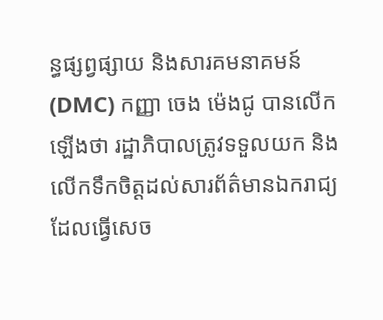ន្ធផ្សព្វផ្សាយ និងសារគមនាគមន៍ (DMC) កញ្ញា ចេង ម៉េងជូ បានលើកឡើងថា រដ្ឋាភិបាលត្រូវទទួលយក និងលើកទឹកចិត្តដល់សារព័ត៌មានឯករាជ្យ ដែលធ្វើសេច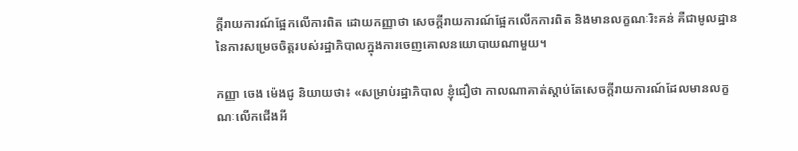ក្ដីរាយការណ៍ផ្អែកលើការពិត ដោយកញ្ញាថា សេចក្ដីរាយការណ៍ផ្អែកលើកការពិត និងមានលក្ខណៈរិះគន់ គឺជាមូលដ្ឋាននៃការសម្រេចចិត្តរបស់រដ្ឋាភិបាលក្នុងការចេញគោលនយោបាយណាមួយ។

កញ្ញា ចេង ម៉េងជូ និយាយថា៖ «សម្រាប់រដ្ឋាភិបាល ខ្ញុំជឿថា កាលណាគាត់ស្ដាប់តែសេចក្ដីរាយការណ៍ដែលមានលក្ខណៈលើកជើងអី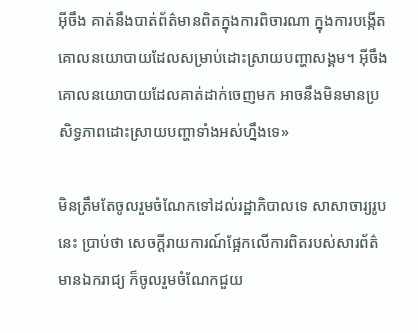អ៊ីចឹង គាត់នឹងបាត់ព័ត៌មានពិតក្នុងការពិចារណា ក្នុងការបង្កើតគោលនយោបាយដែលសម្រាប់ដោះស្រាយបញ្ហាសង្គម។ អ៊ីចឹង គោលនយោបាយដែលគាត់ដាក់ចេញមក អាចនឹងមិនមានប្រសិទ្ធភាពដោះស្រាយបញ្ហាទាំងអស់ហ្នឹងទេ»

មិនត្រឹមតែចូលរួមចំណែកទៅដល់រដ្ឋាភិបាលទេ សាសាចារ្យរូបនេះ ប្រាប់ថា សេចក្ដីរាយការណ៍ផ្អែកលើការពិតរបស់សារព័ត៌មានឯករាជ្យ ក៏ចូលរួមចំណែកជួយ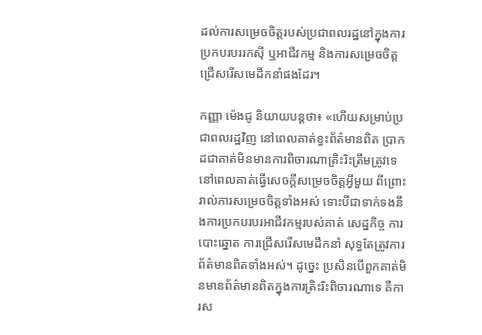ដល់ការសម្រេចចិត្តរបស់ប្រជាពលរដ្ឋនៅក្នុងការប្រកបរបររកស៊ី ឬអាជីវកម្ម និងការសម្រេចចិត្តជ្រើសរើសមេដឹកនាំផងដែរ។

កញ្ញា ម៉េងជូ និយាយបន្តថា៖ «ហើយសម្រាប់ប្រជាពលរដ្ឋវិញ នៅពេលគាត់ខ្វះព័ត៌មានពិត ប្រាកដជាគាត់មិនមានការពិចារណាត្រិះរិះត្រឹមត្រូវទេ នៅពេលគាត់ធ្វើសេចក្ដីសម្រេចចិត្តអ្វីមួយ ពីព្រោះរាល់ការសម្រេចចិត្តទាំងអស់ ទោះបីជាទាក់ទងនឹងការប្រកបរបរអាជីវកម្មរបស់គាត់ សេដ្ឋកិច្ច ការបោះឆ្នោត ការជ្រើសរើសមេដឹកនាំ សុទ្ធតែត្រូវការព័ត៌មានពិតទាំងអស់។ ដូច្នេះ ប្រសិនបើពួកគាត់មិនមានព័ត៌មានពិតក្នុងការត្រិះរិះពិចារណាទេ គឺការស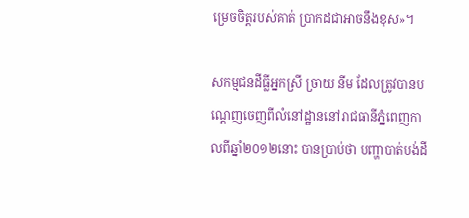ម្រេចចិត្តរបស់គាត់ ប្រាកដជាអាចនឹងខុស»។

សកម្មជនដីធ្លីអ្នកស្រី ច្រាយ នីម ដែលត្រូវបានបណ្ដេញចេញពីលំនៅដ្ឋាននៅរាជធានីភ្នំពេញកាលពីឆ្នាំ២០១២នោះ បានប្រាប់ថា បញ្ហាបាត់បង់ដី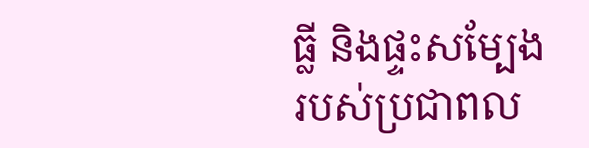ធ្លី និងផ្ទះសម្បែងរបស់ប្រជាពល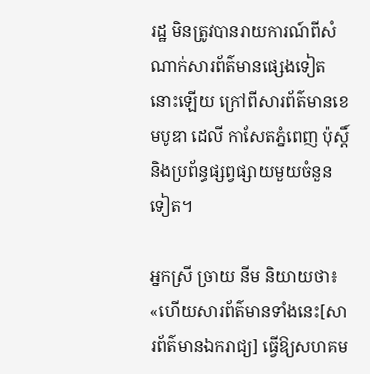រដ្ឋ មិនត្រូវបានរាយការណ៍ពីសំណាក់សារព័ត៌មានផ្សេងទៀតនោះឡើយ ក្រៅពីសារព័ត៌មានខេមបូឌា ដេលី កាសែតភ្នំពេញ ប៉ុស្តិ៍ និងប្រព័ន្ធផ្សព្វផ្សាយមួយចំនួនទៀត។

អ្នកស្រី ច្រាយ នីម និយាយថា៖ «ហើយសារព័ត៌មានទាំងនេះ[សារព័ត៌មានឯករាជ្យ] ធ្វើឱ្យសហគម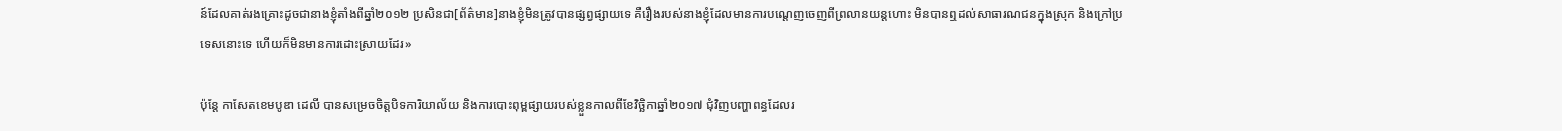ន៍ដែលគាត់រងគ្រោះដូចជានាងខ្ញុំតាំងពីឆ្នាំ២០១២ ប្រសិនជា[ព័ត៌មាន]នាងខ្ញុំមិនត្រូវបានផ្សព្វផ្សាយទេ គឺរឿងរបស់នាងខ្ញុំដែលមានការបណ្ដេញចេញពីព្រលានយន្តហោះ មិនបានឮដល់សាធារណជនក្នុងស្រុក និងក្រៅប្រទេសនោះទេ ហើយក៏មិនមានការដោះស្រាយដែរ»

ប៉ុន្តែ កាសែតខេមបូឌា ដេលី បានសម្រេចចិត្តបិទការិយាល័យ និងការបោះពុម្ពផ្សាយរបស់ខ្លួនកាលពីខែវិច្ឆិកាឆ្នាំ២០១៧ ជុំវិញបញ្ហាពន្ធដែលរ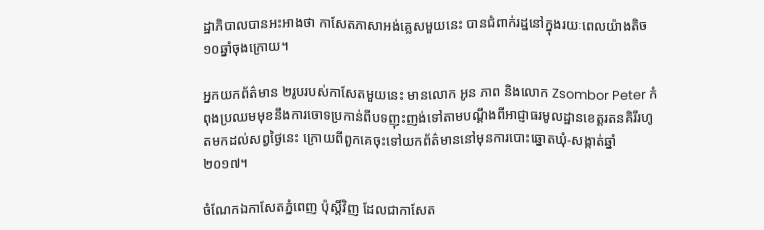ដ្ឋាភិបាលបានអះអាងថា កាសែតភាសាអង់គ្លេសមួយនេះ បានជំពាក់រដ្ឋនៅក្នុងរយៈពេលយ៉ាងតិច ១០ឆ្នាំចុងក្រោយ។

អ្នកយកព័ត៌មាន ២រូបរបស់កាសែតមួយនេះ មានលោក អូន ភាព និងលោក Zsombor Peter កំពុងប្រឈមមុខនឹងការចោទប្រកាន់ពីបទញុះញង់ទៅតាមបណ្ដឹងពីអាជ្ញាធរមូលដ្ឋានខេត្តរតនគិរីរហូតមកដល់សព្វថ្ងៃនេះ ក្រោយពីពួកគេចុះទៅយកព័ត៌មាននៅមុនការបោះឆ្នោតឃុំ-សង្កាត់ឆ្នាំ២០១៧។

ចំណែកឯកាសែតភ្នំពេញ ប៉ុស្តិ៍វិញ ដែលជាកាសែត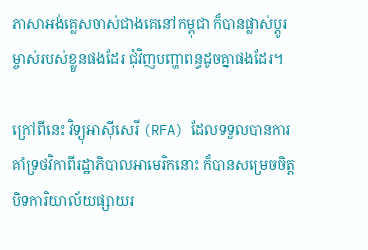ភាសាអង់គ្លេសចាស់ជាងគេនៅកម្ពុជា ក៏បានផ្លាស់ប្ដូរម្ចាស់របស់ខ្លួនផងដែរ ជុំវិញបញ្ហាពន្ធដូចគ្នាផងដែរ។

ក្រៅពីនេះ វិទ្យុអាស៊ីសេរី (RFA) ដែលទទួលបានការគាំទ្រថវិកាពីរដ្ឋាភិបាលអាមេរិកនោះ ក៏បានសម្រេចចិត្តបិទការិយាល័យផ្សាយរ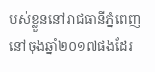បស់ខ្លួននៅរាជធានីភ្នំពេញនៅចុងឆ្នាំ២០១៧ផងដែរ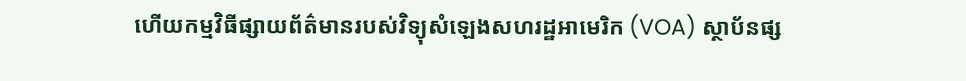ហើយកម្មវិធីផ្សាយព័ត៌មានរបស់វិទ្យុសំឡេងសហរដ្ឋអាមេរិក (VOA) ស្ថាប័នផ្ស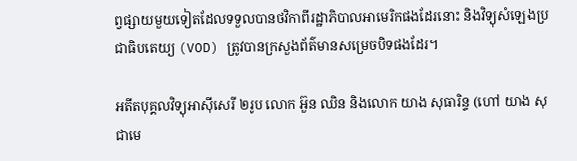ព្វផ្សាយមួយទៀតដែលទទួលបានថវិកាពីរដ្ឋាភិបាលអាមេរិកផងដែរនោះ និងវិទ្យុសំឡេងប្រជាធិបតេយ្យ (VOD) ត្រូវបានក្រសួងព័ត៌មានសម្រេចបិទផងដែរ។

អតីតបុគ្គលវិទ្យុអាស៊ីសេរី ២រូប លោក អ៊ួន ឈិន និងលោក យាង សុធារិន្ទ (ហៅ យាង សុជាមេ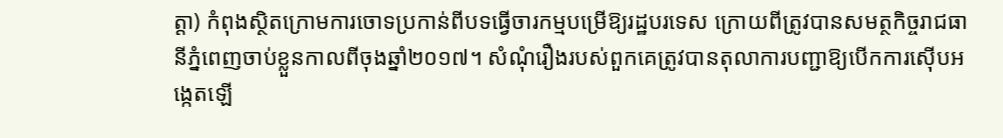ត្តា) កំពុងស្ថិតក្រោមការចោទប្រកាន់ពីបទធ្វើចារកម្មបម្រើឱ្យរដ្ឋបរទេស ក្រោយពីត្រូវបានសមត្ថកិច្ចរាជធានីភ្នំពេញចាប់ខ្លួនកាលពីចុងឆ្នាំ២០១៧។ សំណុំរឿងរបស់ពួកគេត្រូវបានតុលាការបញ្ជាឱ្យបើកការស៊ើបអង្កេតឡើ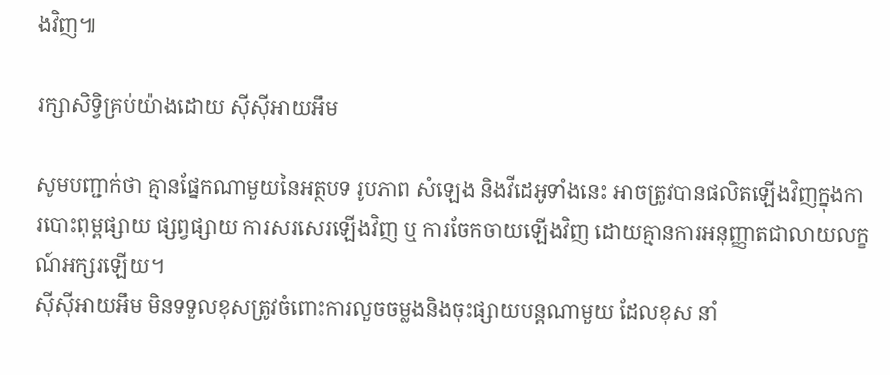ងវិញ៕

រក្សាសិទ្វិគ្រប់យ៉ាងដោយ ស៊ីស៊ីអាយអឹម

សូមបញ្ជាក់ថា គ្មានផ្នែកណាមួយនៃអត្ថបទ រូបភាព សំឡេង និងវីដេអូទាំងនេះ អាចត្រូវបានផលិតឡើងវិញក្នុងការបោះពុម្ពផ្សាយ ផ្សព្វផ្សាយ ការសរសេរឡើងវិញ ឬ ការចែកចាយឡើងវិញ ដោយគ្មានការអនុញ្ញាតជាលាយលក្ខណ៍អក្សរឡើយ។
ស៊ីស៊ីអាយអឹម មិនទទួលខុសត្រូវចំពោះការលួចចម្លងនិងចុះផ្សាយបន្តណាមួយ ដែលខុស នាំ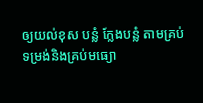ឲ្យយល់ខុស បន្លំ ក្លែងបន្លំ តាមគ្រប់ទម្រង់និងគ្រប់មធ្យោ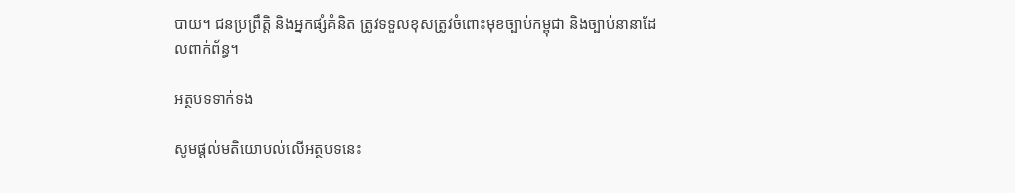បាយ។ ជនប្រព្រឹត្តិ និងអ្នកផ្សំគំនិត ត្រូវទទួលខុសត្រូវចំពោះមុខច្បាប់កម្ពុជា និងច្បាប់នានាដែលពាក់ព័ន្ធ។

អត្ថបទទាក់ទង

សូមផ្ដល់មតិយោបល់លើអត្ថបទនេះ